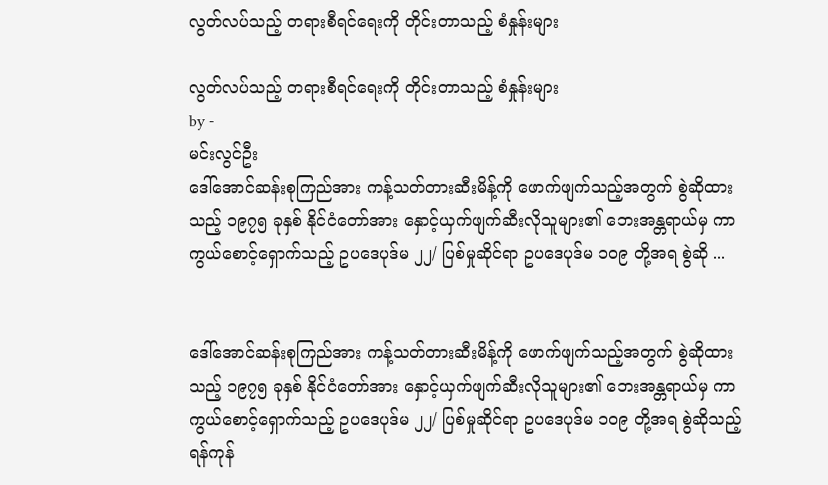လွတ်လပ်သည့် တရားစီရင်ရေးကို တိုင်းတာသည့် စံနှုန်းများ

လွတ်လပ်သည့် တရားစီရင်ရေးကို တိုင်းတာသည့် စံနှုန်းများ
by -
မင်းလွင်ဦး
ဒေါ်အောင်ဆန်းစုကြည်အား ကန့်သတ်တားဆီးမိန့်ကို ဖောက်ဖျက်သည့်အတွက် စွဲဆိုထားသည့် ၁၉၇၅ ခုနှစ် နိုင်ငံတော်အား နှောင့်ယှက်ဖျက်ဆီးလိုသူများ၏ ဘေးအန္တရာယ်မှ ကာကွယ်စောင့်ရှောက်သည့် ဥပဒေပုဒ်မ ၂၂/ ပြစ်မှုဆိုင်ရာ ဥပဒေပုဒ်မ ၁ဝ၉ တို့အရ စွဲဆို ...


ဒေါ်အောင်ဆန်းစုကြည်အား ကန့်သတ်တားဆီးမိန့်ကို ဖောက်ဖျက်သည့်အတွက် စွဲဆိုထားသည့် ၁၉၇၅ ခုနှစ် နိုင်ငံတော်အား နှောင့်ယှက်ဖျက်ဆီးလိုသူများ၏ ဘေးအန္တရာယ်မှ ကာကွယ်စောင့်ရှောက်သည့် ဥပဒေပုဒ်မ ၂၂/ ပြစ်မှုဆိုင်ရာ ဥပဒေပုဒ်မ ၁ဝ၉ တို့အရ စွဲဆိုသည့် ရန်ကုန်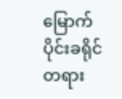မြောက်ပိုင်းခရိုင် တရား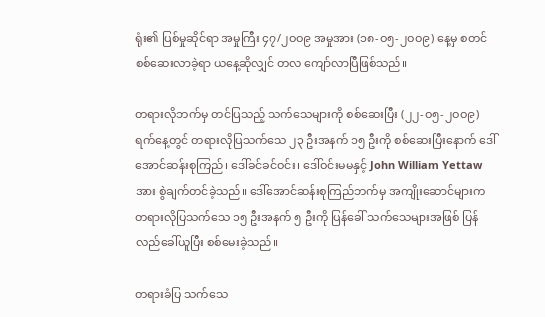ရုံး၏ ပြစ်မှုဆိုင်ရာ အမှုကြီး ၄၇/၂ဝဝ၉ အမှုအား (၁၈-ဝ၅-၂ဝဝ၉) နေ့မှ စတင်စစ်ဆေးလာခဲ့ရာ ယနေ့ဆိုလျှင် တလ ကျော်လာပြီဖြစ်သည်။

တရားလိုဘက်မှ တင်ပြသည့် သက်သေများကို စစ်ဆေးပြီး (၂၂-ဝ၅-၂ဝဝ၉) ရက်နေ့တွင် တရားလိုပြသက်သေ ၂၃ ဦးအနက် ၁၅ ဦးကို စစ်ဆေးပြီးနောက် ဒေါ်အောင်ဆန်းစုကြည်၊ ဒေါ်ခင်ခင်ဝင်း၊ ဒေါ်ဝင်းမမနှင့် John William Yettaw အား စွဲချက်တင်ခဲ့သည်။ ဒေါ်အောင်ဆန်းစုကြည်ဘက်မှ အကျိုးဆောင်များက တရားလိုပြသက်သေ ၁၅ ဦးအနက် ၅ ဦးကို ပြန်ခေါ် သက်သေများအဖြစ် ပြန်လည်ခေါ်ယူပြီး စစ်မေးခဲ့သည်။

တရားခံပြ သက်သေ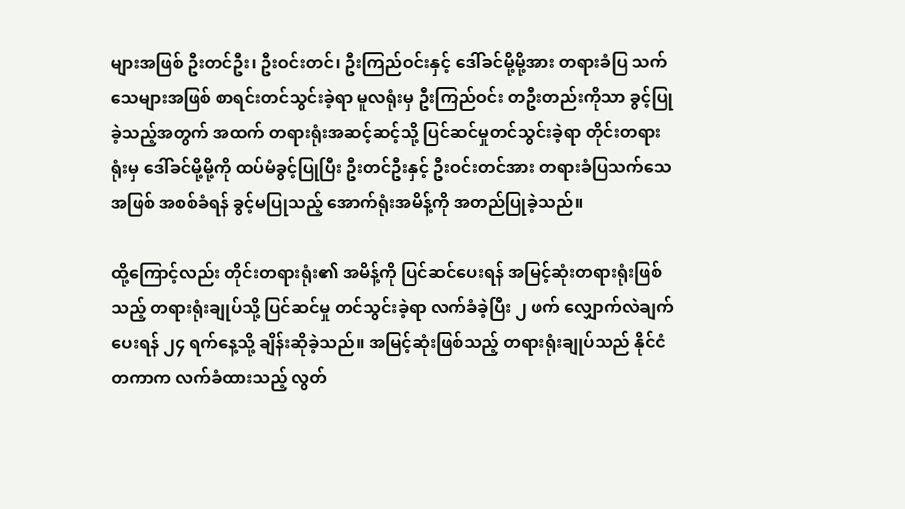များအဖြစ် ဦးတင်ဦး၊ ဦးဝင်းတင်၊ ဦးကြည်ဝင်းနှင့် ဒေါ်ခင်မို့မို့အား တရားခံပြ သက်သေများအဖြစ် စာရင်းတင်သွင်းခဲ့ရာ မူလရုံးမှ ဦးကြည်ဝင်း တဦးတည်းကိုသာ ခွင့်ပြုခဲ့သည့်အတွက် အထက် တရားရုံးအဆင့်ဆင့်သို့ ပြင်ဆင်မှုတင်သွင်းခဲ့ရာ တိုင်းတရားရုံးမှ ဒေါ်ခင်မို့မို့ကို ထပ်မံခွင့်ပြုပြီး ဦးတင်ဦးနှင့် ဦးဝင်းတင်အား တရားခံပြသက်သေအဖြစ် အစစ်ခံရန် ခွင့်မပြုသည့် အောက်ရုံးအမိန့်ကို အတည်ပြုခဲ့သည်။

ထို့ကြောင့်လည်း တိုင်းတရားရုံး၏ အမိန့်ကို ပြင်ဆင်ပေးရန် အမြင့်ဆုံးတရားရုံးဖြစ်သည့် တရားရုံးချုပ်သို့ ပြင်ဆင်မှု တင်သွင်းခဲ့ရာ လက်ခံခဲ့ပြီး ၂ ဖက် လျှောက်လဲချက်ပေးရန် ၂၄ ရက်နေ့သို့ ချိန်းဆိုခဲ့သည်။ အမြင့်ဆုံးဖြစ်သည့် တရားရုံးချုပ်သည် နိုင်ငံတကာက လက်ခံထားသည့် လွတ်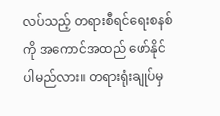လပ်သည့် တရားစီရင်ရေးစနစ်ကို အကောင်အထည် ဖော်နိုင်ပါမည်လား။ တရားရုံးချုပ်မှ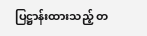ပြဋ္ဌာန်းထားသည့် တ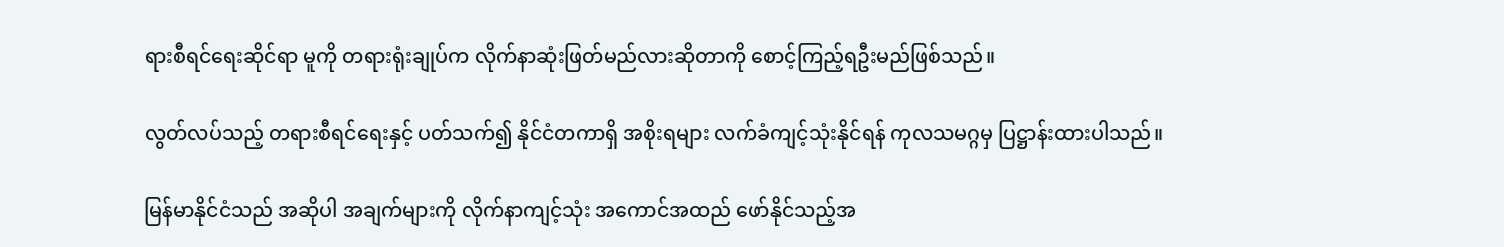ရားစီရင်ရေးဆိုင်ရာ မူကို တရားရုံးချုပ်က လိုက်နာဆုံးဖြတ်မည်လားဆိုတာကို စောင့်ကြည့်ရဦးမည်ဖြစ်သည်။

လွတ်လပ်သည့် တရားစီရင်ရေးနှင့် ပတ်သက်၍ နိုင်ငံတကာရှိ အစိုးရများ လက်ခံကျင့်သုံးနိုင်ရန် ကုလသမဂ္ဂမှ ပြဋ္ဌာန်းထားပါသည်။

မြန်မာနိုင်ငံသည် အဆိုပါ အချက်များကို လိုက်နာကျင့်သုံး အကောင်အထည် ဖော်နိုင်သည့်အ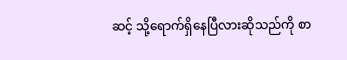ဆင့် သို့ရောက်ရှိနေပြီလားဆိုသည်ကို စာ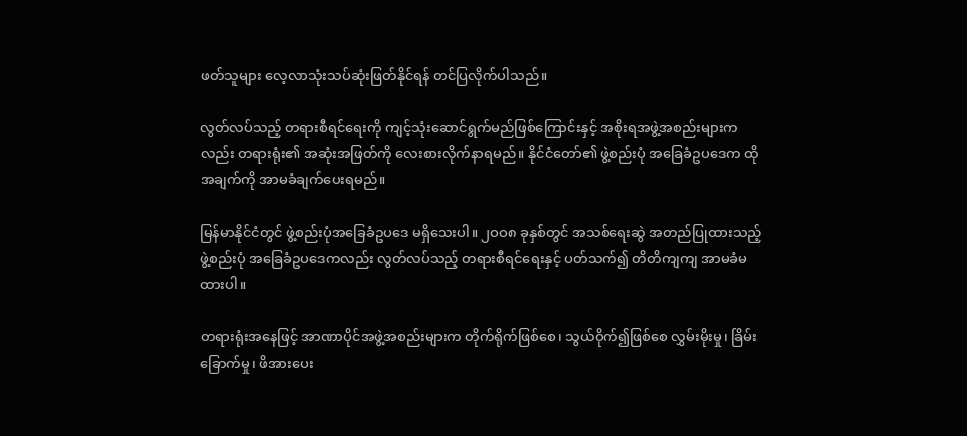ဖတ်သူများ လေ့လာသုံးသပ်ဆုံးဖြတ်နိုင်ရန် တင်ပြလိုက်ပါသည်။

လွတ်လပ်သည့် တရားစီရင်ရေးကို ကျင့်သုံးဆောင်ရွက်မည်ဖြစ်ကြောင်းနှင့် အစိုးရအဖွဲ့အစည်းများကလည်း တရားရုံး၏ အဆုံးအဖြတ်ကို လေးစားလိုက်နာရမည်။ နိုင်ငံတော်၏ ဖွဲ့စည်းပုံ အခြေခံဥပဒေက ထိုအချက်ကို အာမခံချက်ပေးရမည်။

မြန်မာနိုင်ငံတွင် ဖွဲ့စည်းပုံအခြေခံဥပဒေ မရှိသေးပါ။ ၂ဝဝ၈ ခုနှစ်တွင် အသစ်ရေးဆွဲ အတည်ပြုထားသည့် ဖွဲ့စည်းပုံ အခြေခံဥပဒေကလည်း လွတ်လပ်သည့် တရားစီရင်ရေးနှင့် ပတ်သက်၍ တိတိကျကျ အာမခံမထားပါ။

တရားရုံးအနေဖြင့် အာဏာပိုင်အဖွဲ့အစည်းများက တိုက်ရိုက်ဖြစ်စေ၊ သွယ်ဝိုက်၍ဖြစ်စေ လွှမ်းမိုးမှု၊ ခြိမ်းခြောက်မှု၊ ဖိအားပေး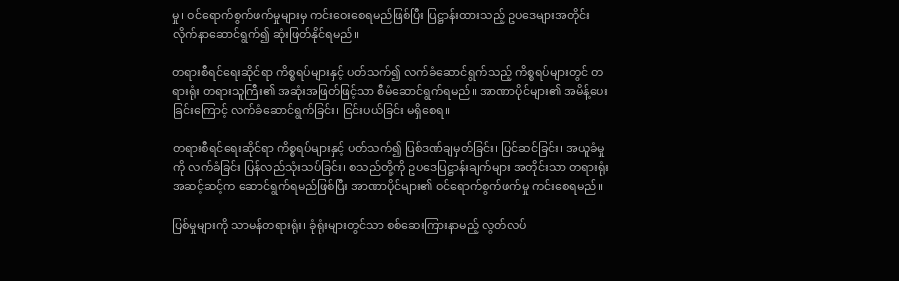မှု၊ ဝင်ရောက်စွက်ဖက်မှုများမှ ကင်းဝေးစေရမည်ဖြစ်ပြီး ပြဋ္ဌာန်းထားသည့် ဥပဒေများအတိုင်း လိုက်နာဆောင်ရွက်၍ ဆုံးဖြတ်နိုင်ရမည်။

တရားစီရင်ရေးဆိုင်ရာ ကိစ္စရပ်များနှင့် ပတ်သက်၍ လက်ခံဆောင်ရွက်သည့် ကိစ္စရပ်များတွင် တရားရုံး တရားသူကြီး၏ အဆုံးအဖြတ်ဖြင့်သာ စီမံဆောင်ရွက်ရမည်။ အာဏာပိုင်များ၏ အမိန့်ပေးခြင်းကြောင့် လက်ခံဆောင်ရွက်ခြင်း၊ ငြင်းပယ်ခြင်း မရှိစေရ။

တရားစီရင်ရေးဆိုင်ရာ ကိစ္စရပ်များနှင့် ပတ်သက်၍ ပြစ်ဒဏ်ချမှတ်ခြင်း၊ ပြင်ဆင်ခြင်း၊ အယူခံမှုကို လက်ခံခြင်း ပြန်လည်သုံးသပ်ခြင်း၊ စသည်တို့ကို ဥပဒေပြဋ္ဌာန်းချက်များ အတိုင်းသာ တရားရုံးအဆင့်ဆင့်က ဆောင်ရွက်ရမည်ဖြစ်ပြီး အာဏာပိုင်များ၏ ဝင်ရောက်စွက်ဖက်မှု ကင်းစေရမည်။

ပြစ်မှုများကို သာမန်တရားရုံး၊ ခုံရုံးများတွင်သာ စစ်ဆေးကြားနာမည့် လွတ်လပ်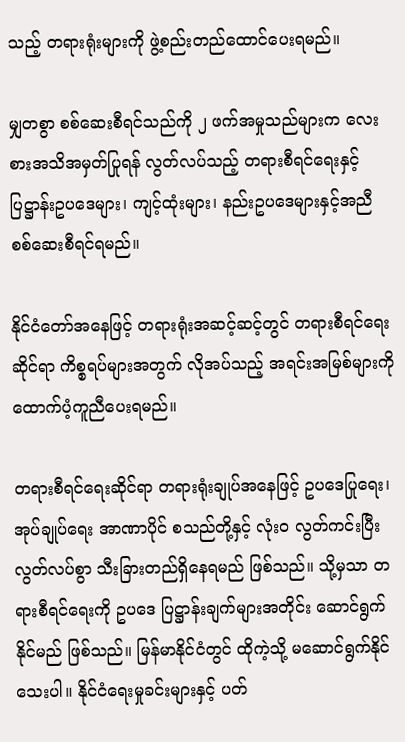သည့် တရားရုံးများကို ဖွဲ့စည်းတည်ထောင်ပေးရမည်။

မျှတစွာ စစ်ဆေးစီရင်သည်ကို ၂ ဖက်အမှုသည်များက လေးစားအသိအမှတ်ပြုရန် လွတ်လပ်သည့် တရားစီရင်ရေးနှင့် ပြဋ္ဌာန်းဥပဒေများ၊ ကျင့်ထုံးများ၊ နည်းဥပဒေများနှင့်အညီ စစ်ဆေးစီရင်ရမည်။

နိုင်ငံတော်အနေဖြင့် တရားရုံးအဆင့်ဆင့်တွင် တရားစီရင်ရေးဆိုင်ရာ ကိစ္စရပ်များအတွက် လိုအပ်သည့် အရင်းအမြစ်များကို ထောက်ပံ့ကူညီပေးရမည်။

တရားစီရင်ရေးဆိုင်ရာ တရားရုံးချုပ်အနေဖြင့် ဥပဒေပြုရေး၊ အုပ်ချုပ်ရေး အာဏာပိုင် စသည်တို့နှင့် လုံးဝ လွတ်ကင်းပြီး လွတ်လပ်စွာ သီးခြားတည်ရှိနေရမည် ဖြစ်သည်။ သို့မှသာ တရားစီရင်ရေးကို ဥပဒေ ပြဋ္ဌာန်းချက်များအတိုင်း ဆောင်ရွက်နိုင်မည် ဖြစ်သည်။ မြန်မာနိုင်ငံတွင် ထိုကဲ့သို့ မဆောင်ရွက်နိုင်သေးပါ။ နိုင်ငံရေးမှုခင်းများနှင့် ပတ်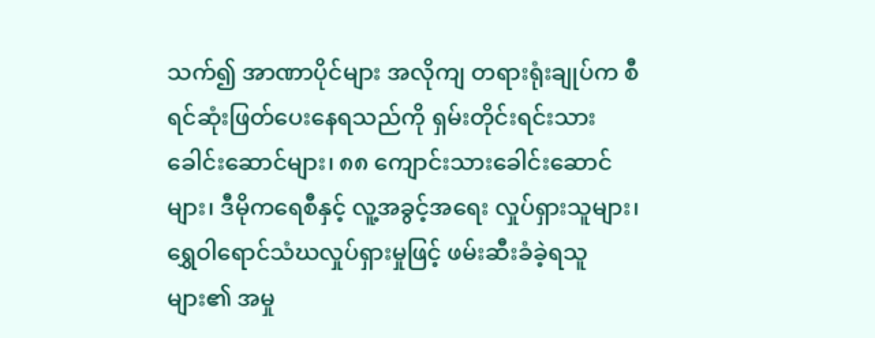သက်၍ အာဏာပိုင်များ အလိုကျ တရားရုံးချုပ်က စီရင်ဆုံးဖြတ်ပေးနေရသည်ကို ရှမ်းတိုင်းရင်းသား ခေါင်းဆောင်များ၊ ၈၈ ကျောင်းသားခေါင်းဆောင်များ၊ ဒီမိုကရေစီနှင့် လူ့အခွင့်အရေး လှုပ်ရှားသူများ၊  ရွှေဝါရောင်သံဃလှုပ်ရှားမှုဖြင့် ဖမ်းဆီးခံခဲ့ရသူများ၏ အမှု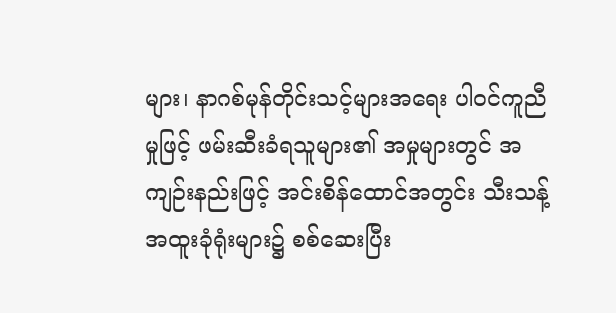များ၊ နာဂစ်မုန်တိုင်းသင့်များအရေး ပါဝင်ကူညီမှုဖြင့် ဖမ်းဆီးခံရသူများ၏ အမှုများတွင် အကျဉ်းနည်းဖြင့် အင်းစိန်ထောင်အတွင်း သီးသန့်အထူးခုံရုံးများ၌ စစ်ဆေးပြီး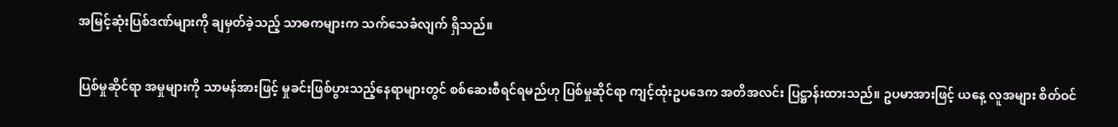အမြင့်ဆုံးပြစ်ဒဏ်များကို ချမှတ်ခဲ့သည့် သာဓကများက သက်သေခံလျက် ရှိသည်။

ပြစ်မှုဆိုင်ရာ အမှုများကို သာမန်အားဖြင့် မှုခင်းဖြစ်ပွားသည့်နေရာများတွင် စစ်ဆေးစီရင်ရမည်ဟု ပြစ်မှုဆိုင်ရာ ကျင့်ထုံးဥပဒေက အတိအလင်း ပြဋ္ဌာန်းထားသည်။ ဥပမာအားဖြင့် ယနေ့ လူအများ စိတ်ဝင်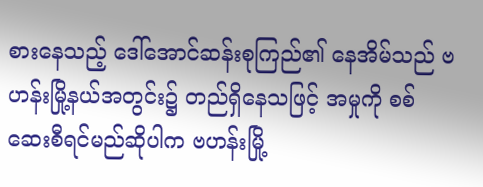စားနေသည့် ဒေါ်အောင်ဆန်းစုကြည်၏ နေအိမ်သည် ဗဟန်းမြို့နယ်အတွင်း၌ တည်ရှိနေသဖြင့် အမှုကို စစ်ဆေးစီရင်မည်ဆိုပါက ဗဟန်းမြို့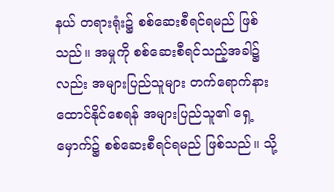နယ် တရားရုံး၌ စစ်ဆေးစီရင်ရမည် ဖြစ်သည်။ အမှုကို စစ်ဆေးစီရင်သည့်အခါ၌လည်း အများပြည်သူများ တက်ရောက်နားထောင်နိုင်စေရန် အများပြည်သူ၏ ရှေ့မှောက်၌ စစ်ဆေးစီရင်ရမည် ဖြစ်သည်။ သို့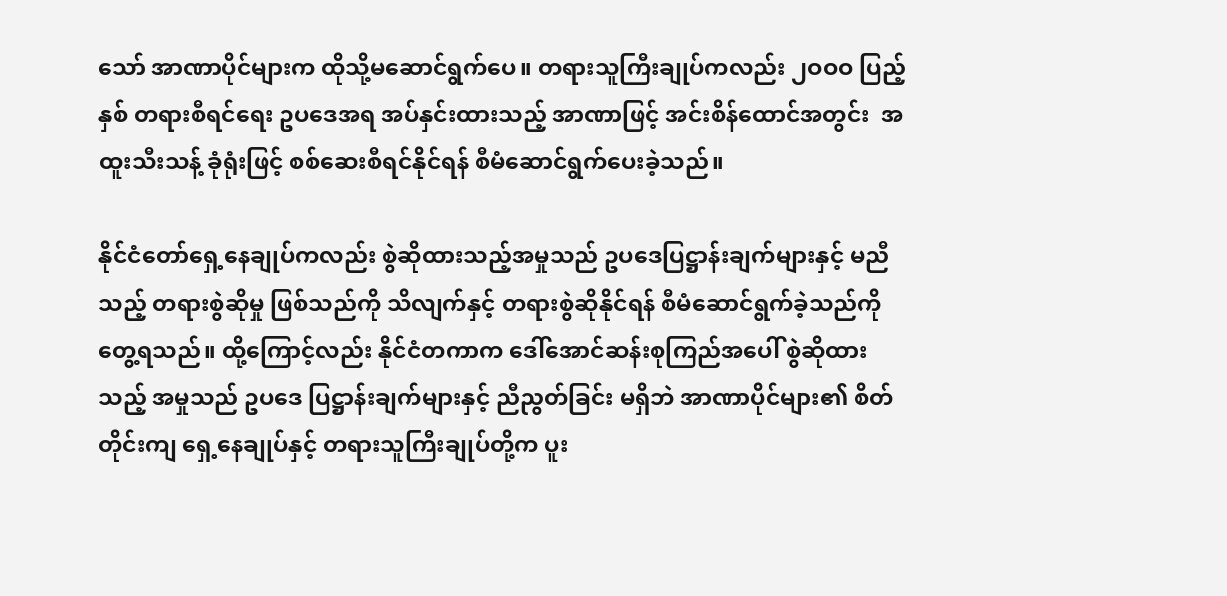သော် အာဏာပိုင်များက ထိုသို့မဆောင်ရွက်ပေ။ တရားသူကြီးချုပ်ကလည်း ၂ဝဝဝ ပြည့်နှစ် တရားစီရင်ရေး ဥပဒေအရ အပ်နှင်းထားသည့် အာဏာဖြင့် အင်းစိန်ထောင်အတွင်း  အထူးသီးသန့် ခုံရုံးဖြင့် စစ်ဆေးစီရင်နိုင်ရန် စီမံဆောင်ရွက်ပေးခဲ့သည်။

နိုင်ငံတော်ရှေ့နေချုပ်ကလည်း စွဲဆိုထားသည့်အမှုသည် ဥပဒေပြဋ္ဌာန်းချက်များနှင့် မညီသည့် တရားစွဲဆိုမှု ဖြစ်သည်ကို သိလျက်နှင့် တရားစွဲဆိုနိုင်ရန် စီမံဆောင်ရွက်ခဲ့သည်ကို တွေ့ရသည်။ ထို့ကြောင့်လည်း နိုင်ငံတကာက ဒေါ်အောင်ဆန်းစုကြည်အပေါ် စွဲဆိုထားသည့် အမှုသည် ဥပဒေ ပြဋ္ဌာန်းချက်များနှင့် ညီညွတ်ခြင်း မရှိဘဲ အာဏာပိုင်များ၏ စိတ်တိုင်းကျ ရှေ့နေချုပ်နှင့် တရားသူကြီးချုပ်တို့က ပူး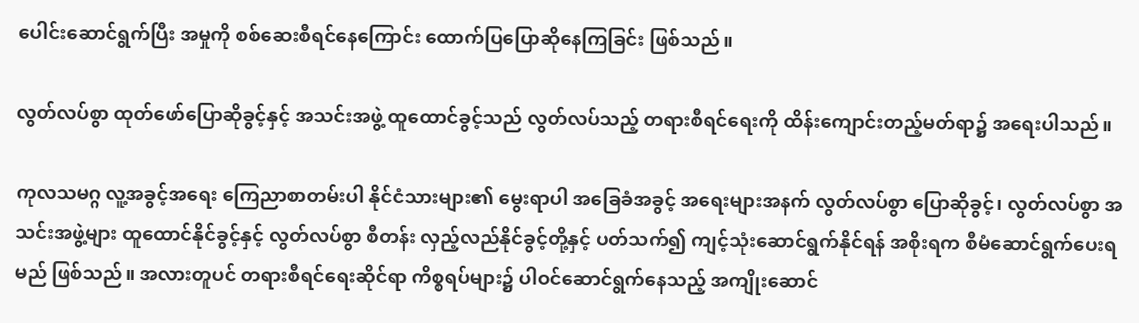ပေါင်းဆောင်ရွက်ပြီး အမှုကို စစ်ဆေးစီရင်နေကြောင်း ထောက်ပြပြောဆိုနေကြခြင်း ဖြစ်သည်။

လွတ်လပ်စွာ ထုတ်ဖော်ပြောဆိုခွင့်နှင့် အသင်းအဖွဲ့ ထူထောင်ခွင့်သည် လွတ်လပ်သည့် တရားစီရင်ရေးကို ထိန်းကျောင်းတည့်မတ်ရာ၌ အရေးပါသည်။

ကုလသမဂ္ဂ လူ့အခွင့်အရေး ကြေညာစာတမ်းပါ နိုင်ငံသားများ၏ မွေးရာပါ အခြေခံအခွင့် အရေးများအနက် လွတ်လပ်စွာ ပြောဆိုခွင့်၊ လွတ်လပ်စွာ အသင်းအဖွဲ့များ ထူထောင်နိုင်ခွင့်နှင့် လွတ်လပ်စွာ စီတန်း လှည့်လည်နိုင်ခွင့်တို့နှင့် ပတ်သက်၍ ကျင့်သုံးဆောင်ရွက်နိုင်ရန် အစိုးရက စီမံဆောင်ရွက်ပေးရမည် ဖြစ်သည်။ အလားတူပင် တရားစီရင်ရေးဆိုင်ရာ ကိစ္စရပ်များ၌ ပါဝင်ဆောင်ရွက်နေသည့် အကျိုးဆောင်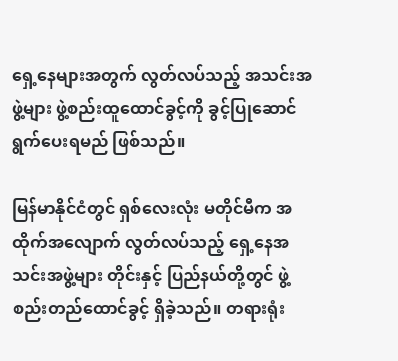ရှေ့နေများအတွက် လွတ်လပ်သည့် အသင်းအဖွဲ့များ ဖွဲ့စည်းထူထောင်ခွင့်ကို ခွင့်ပြုဆောင်ရွက်ပေးရမည် ဖြစ်သည်။

မြန်မာနိုင်ငံတွင် ရှစ်လေးလုံး မတိုင်မီက အထိုက်အလျောက် လွတ်လပ်သည့် ရှေ့နေအသင်းအဖွဲ့များ တိုင်းနှင့် ပြည်နယ်တို့တွင် ဖွဲ့စည်းတည်ထောင်ခွင့် ရှိခဲ့သည်။ တရားရုံး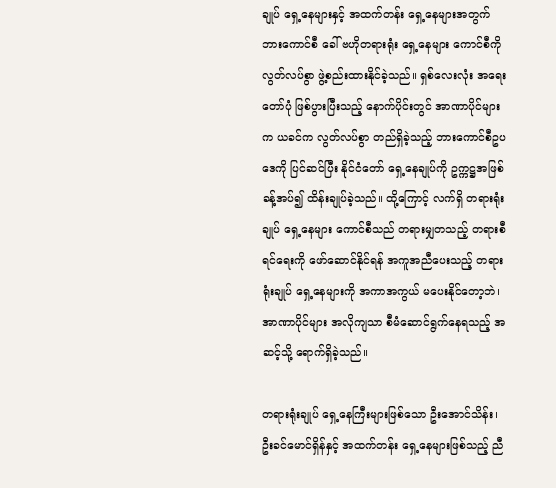ချုပ် ရှေ့နေများနှင့် အထက်တန်း ရှေ့နေများအတွက် ဘားကောင်စီ ခေါ် ဗဟိုတရားရုံး ရှေ့နေများ ကောင်စီကို လွတ်လပ်စွာ ဖွဲ့စည်းထားနိုင်ခဲ့သည်။ ရှစ်လေးလုံး အရေးတော်ပုံ ဖြစ်ပွားပြီးသည့် နောက်ပိုင်းတွင် အာဏာပိုင်များက ယခင်က လွတ်လပ်စွာ တည်ရှိခဲ့သည့် ဘားကောင်စီဥပဒေကို ပြင်ဆင်ပြီး နိုင်ငံတော် ရှေ့နေချုပ်ကို ဥက္ကဋ္ဌအဖြစ် ခန့်အပ်၍ ထိန်းချုပ်ခဲ့သည်။ ထို့ကြောင့် လက်ရှိ တရားရုံးချုပ် ရှေ့နေများ ကောင်စီသည် တရားမျှတသည့် တရားစီရင်ရေးကို ဖော်ဆောင်နိုင်ရန် အကူအညီပေးသည့် တရားရုံးချုပ် ရှေ့နေများကို အကာအကွယ် မပေးနိုင်တော့ဘဲ၊ အာဏာပိုင်များ အလိုကျသာ စီမံဆောင်ရွက်နေရသည့် အဆင့်သို့ ရောက်ရှိခဲ့သည်။

တရားရုံးချုပ် ရှေ့နေကြီးများဖြစ်သော ဦးအောင်သိန်း၊ ဦးခင်မောင်ရှိန်နှင့် အထက်တန်း ရှေ့နေများဖြစ်သည့် ညီ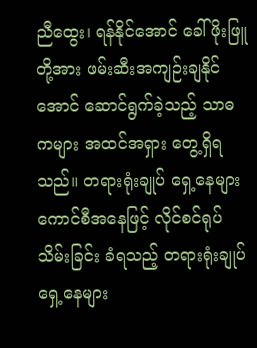ညီထွေး၊ ရန်နိုင်အောင် ခေါ် ဖိုးဖြူတို့အား ဖမ်းဆီးအကျဉ်းချနိုင်အောင် ဆောင်ရွက်ခဲ့သည့် သာဓကများ အထင်အရှား တွေ့ရှိရသည်။ တရားရုံးချုပ် ရှေ့နေများ ကောင်စီအနေဖြင့် လိုင်စင်ရုပ်သိမ်းခြင်း ခံရသည့် တရားရုံးချုပ် ရှေ့နေများ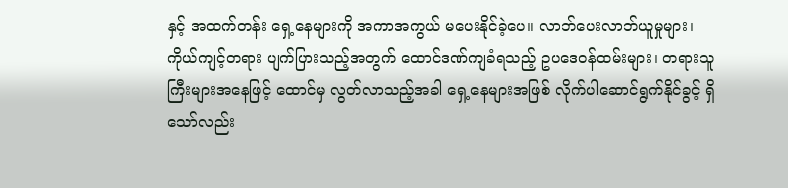နှင့် အထက်တန်း ရှေ့နေများကို အကာအကွယ် မပေးနိုင်ခဲ့ပေ။ လာဘ်ပေးလာဘ်ယူမှုများ၊ ကိုယ်ကျင့်တရား ပျက်ပြားသည့်အတွက် ထောင်ဒဏ်ကျခံရသည့် ဥပဒေဝန်ထမ်းများ၊ တရားသူကြီးများအနေဖြင့် ထောင်မှ လွတ်လာသည့်အခါ ရှေ့နေများအဖြစ် လိုက်ပါဆောင်ရွက်နိုင်ခွင့် ရှိသော်လည်း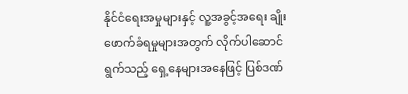နိုင်ငံရေးအမှုများနှင့် လူ့အခွင့်အရေး ချိုးဖောက်ခံရမှုများအတွက် လိုက်ပါဆောင်ရွက်သည့် ရှေ့နေများအနေဖြင့် ပြစ်ဒဏ်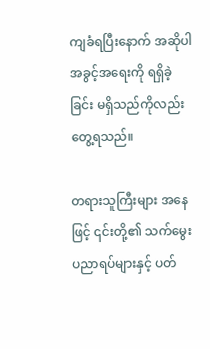ကျခံရပြီးနောက် အဆိုပါ အခွင့်အရေးကို ရရှိခဲ့ခြင်း မရှိသည်ကိုလည်း တွေ့ရသည်။

တရားသူကြီးများ အနေဖြင့် ၎င်းတို့၏ သက်မွေးပညာရပ်များနှင့် ပတ်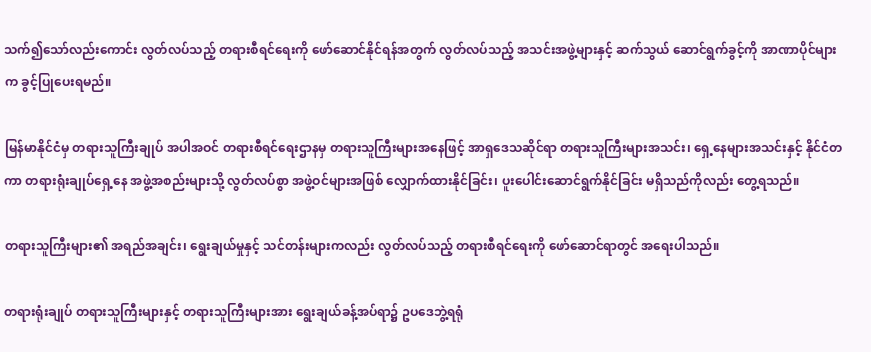သက်၍သော်လည်းကောင်း လွတ်လပ်သည့် တရားစီရင်ရေးကို ဖော်ဆောင်နိုင်ရန်အတွက် လွတ်လပ်သည့် အသင်းအဖွဲ့များနှင့် ဆက်သွယ် ဆောင်ရွက်ခွင့်ကို အာဏာပိုင်များက ခွင့်ပြုပေးရမည်။

မြန်မာနိုင်ငံမှ တရားသူကြီးချုပ် အပါအဝင် တရားစီရင်ရေးဌာနမှ တရားသူကြီးများအနေဖြင့် အာရှဒေသဆိုင်ရာ တရားသူကြီးများအသင်း၊ ရှေ့နေများအသင်းနှင့် နိုင်ငံတကာ တရားရုံးချုပ်ရှေ့နေ အဖွဲ့အစည်းများသို့ လွတ်လပ်စွာ အဖွဲ့ဝင်များအဖြစ် လျှောက်ထားနိုင်ခြင်း၊ ပူးပေါင်းဆောင်ရွက်နိုင်ခြင်း မရှိသည်ကိုလည်း တွေ့ရသည်။

တရားသူကြီးများ၏ အရည်အချင်း၊ ရွေးချယ်မှုနှင့် သင်တန်းများကလည်း လွတ်လပ်သည့် တရားစီရင်ရေးကို ဖော်ဆောင်ရာတွင် အရေးပါသည်။

တရားရုံးချုပ် တရားသူကြီးများနှင့် တရားသူကြီးများအား ရွေးချယ်ခန့်အပ်ရာ၌ ဥပဒေဘွဲ့ရရုံ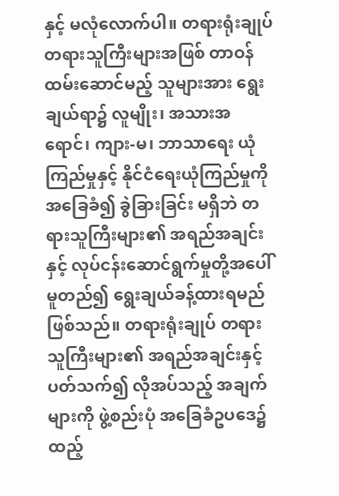နှင့် မလုံလောက်ပါ။ တရားရုံးချုပ် တရားသူကြီးများအဖြစ် တာဝန်ထမ်းဆောင်မည့် သူများအား ရွေးချယ်ရာ၌ လူမျိုး၊ အသားအရောင်၊ ကျား-မ၊ ဘာသာရေး ယုံကြည်မှုနှင့် နိုင်ငံရေးယုံကြည်မှုကို အခြေခံ၍ ခွဲခြားခြင်း မရှိဘဲ တရားသူကြီးများ၏ အရည်အချင်းနှင့် လုပ်ငန်းဆောင်ရွက်မှုတို့အပေါ် မူတည်၍ ရွေးချယ်ခန့်ထားရမည် ဖြစ်သည်။ တရားရုံးချုပ် တရားသူကြီးများ၏ အရည်အချင်းနှင့် ပတ်သက်၍ လိုအပ်သည့် အချက်များကို ဖွဲ့စည်းပုံ အခြေခံဥပဒေ၌ ထည့်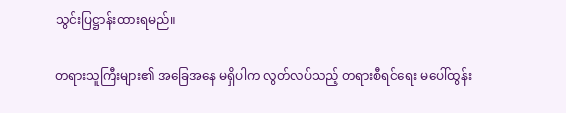သွင်းပြဋ္ဌာန်းထားရမည်။

တရားသူကြီးများ၏ အခြေအနေ မရှိပါက လွတ်လပ်သည့် တရားစီရင်ရေး မပေါ်ထွန်း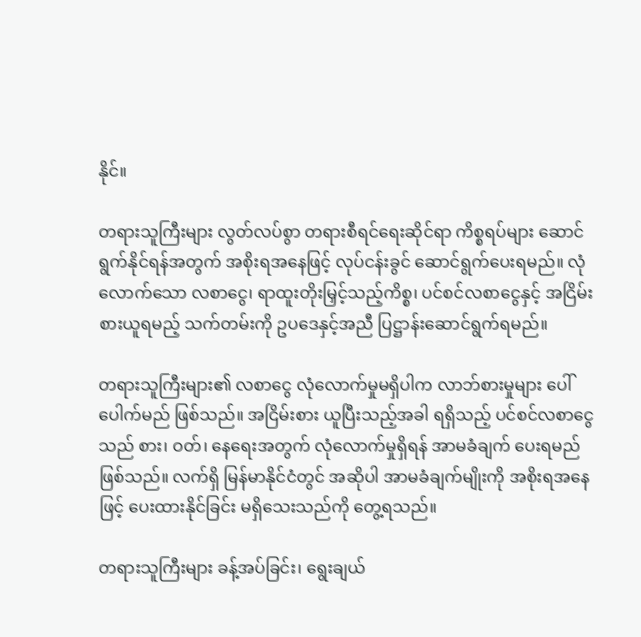နိုင်။

တရားသူကြီးများ လွတ်လပ်စွာ တရားစီရင်ရေးဆိုင်ရာ ကိစ္စရပ်များ ဆောင်ရွက်နိုင်ရန်အတွက် အစိုးရအနေဖြင့် လုပ်ငန်းခွင် ဆောင်ရွက်ပေးရမည်။ လုံလောက်သော လစာငွေ၊ ရာထူးတိုးမြှင့်သည့်ကိစ္စ၊ ပင်စင်လစာငွေနှင့် အငြိမ်းစားယူရမည့် သက်တမ်းကို ဥပဒေနှင့်အညီ ပြဋ္ဌာန်းဆောင်ရွက်ရမည်။

တရားသူကြီးများ၏ လစာငွေ လုံလောက်မှုမရှိပါက လာဘ်စားမှုများ ပေါ်ပေါက်မည် ဖြစ်သည်။ အငြိမ်းစား ယူပြီးသည့်အခါ ရရှိသည့် ပင်စင်လစာငွေသည် စား၊ ဝတ်၊ နေရေးအတွက် လုံလောက်မှုရှိရန် အာမခံချက် ပေးရမည် ဖြစ်သည်။ လက်ရှိ မြန်မာနိုင်ငံတွင် အဆိုပါ အာမခံချက်မျိုးကို အစိုးရအနေဖြင့် ပေးထားနိုင်ခြင်း မရှိသေးသည်ကို တွေ့ရသည်။

တရားသူကြီးများ ခန့်အပ်ခြင်း၊ ရွေးချယ်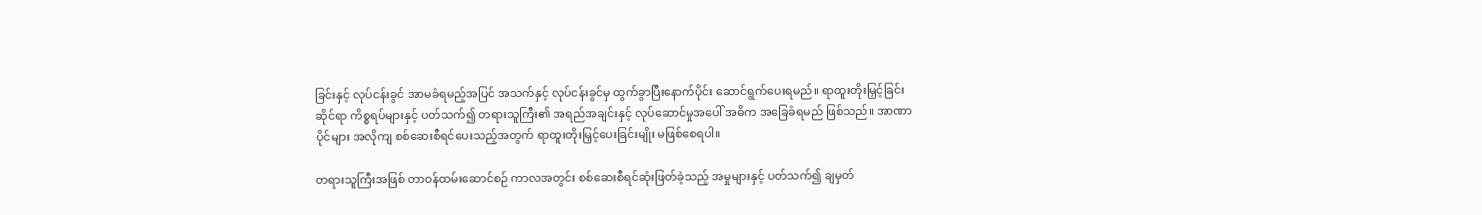ခြင်းနှင့် လုပ်ငန်းခွင် အာမခံရမည့်အပြင် အသက်နှင့် လုပ်ငန်းခွင်မှ ထွက်ခွာပြီးနောက်ပိုင်း ဆောင်ရွက်ပေးရမည်။ ရာထူးတိုးမြှင့်ခြင်းဆိုင်ရာ ကိစ္စရပ်များနှင့် ပတ်သက်၍ တရားသူကြီး၏ အရည်အချင်းနှင့် လုပ်ဆောင်မှုအပေါ် အဓိက အခြေခံရမည် ဖြစ်သည်။ အာဏာပိုင်များ အလိုကျ စစ်ဆေးစီရင်ပေးသည့်အတွက် ရာထူးတိုးမြှင့်ပေးခြင်းမျိုး မဖြစ်စေရပါ။

တရားသူကြီးအဖြစ် တာဝန်ထမ်းဆောင်စဉ် ကာလအတွင်း စစ်ဆေးစီရင်ဆုံးဖြတ်ခဲ့သည့် အမှုများနှင့် ပတ်သက်၍ ချမှတ်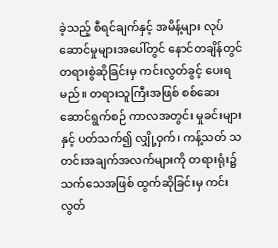ခဲ့သည့် စီရင်ချက်နှင့် အမိန့်များ လုပ်ဆောင်မှုများအပေါ်တွင် နောင်တချိန်တွင် တရားစွဲဆိုခြင်းမှ ကင်းလွတ်ခွင့် ပေးရမည်။ တရားသူကြီးအဖြစ် စစ်ဆေးဆောင်ရွက်စဉ် ကာလအတွင်း မှုခင်းများနှင့် ပတ်သက်၍ လျှို့ဝှက်၊ ကန့်သတ် သတင်းအချက်အလက်များကို တရားရုံး၌ သက်သေအဖြစ် ထွက်ဆိုခြင်းမှ ကင်းလွတ်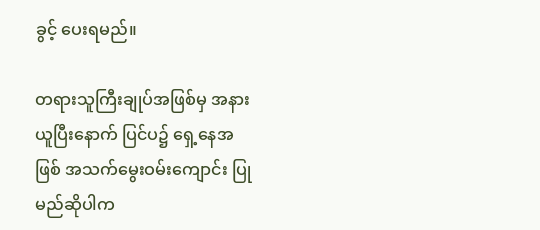ခွင့် ပေးရမည်။

တရားသူကြီးချုပ်အဖြစ်မှ အနားယူပြီးနောက် ပြင်ပ၌ ရှေ့နေအဖြစ် အသက်မွေးဝမ်းကျောင်း ပြုမည်ဆိုပါက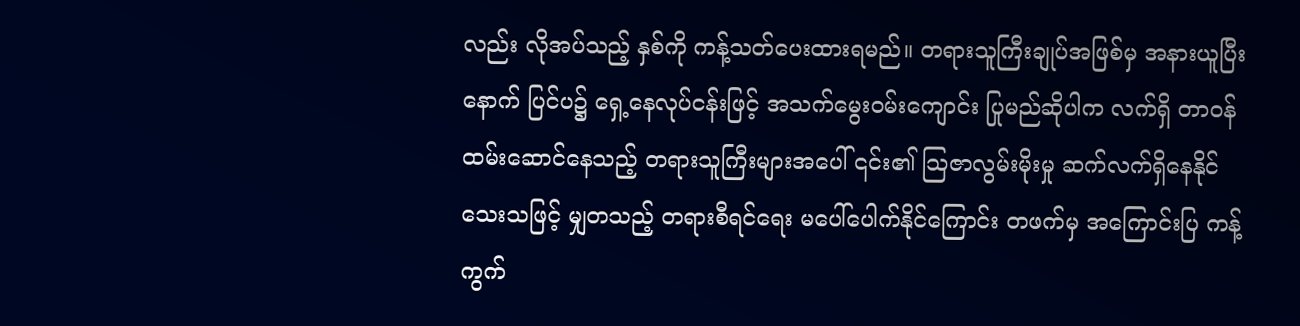လည်း လိုအပ်သည့် နှစ်ကို ကန့်သတ်ပေးထားရမည်။ တရားသူကြီးချုပ်အဖြစ်မှ အနားယူပြီးနောက် ပြင်ပ၌ ရှေ့နေလုပ်ငန်းဖြင့် အသက်မွေးဝမ်းကျောင်း ပြုမည်ဆိုပါက လက်ရှိ တာဝန်ထမ်းဆောင်နေသည့် တရားသူကြီးများအပေါ် ၎င်း၏ သြဇာလွမ်းမိုးမှု ဆက်လက်ရှိနေနိုင်သေးသဖြင့် မျှတသည့် တရားစီရင်ရေး မပေါ်ပေါက်နိုင်ကြောင်း တဖက်မှ အကြောင်းပြ ကန့်ကွက်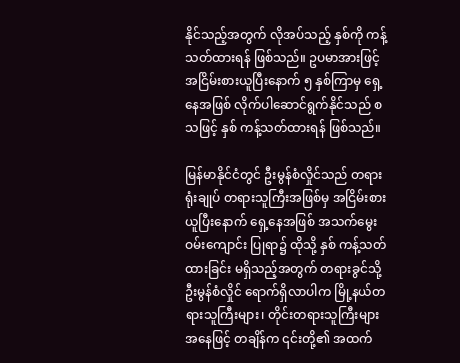နိုင်သည့်အတွက် လိုအပ်သည့် နှစ်ကို ကန့်သတ်ထားရန် ဖြစ်သည်။ ဥပမာအားဖြင့် အငြိမ်းစားယူပြီးနောက် ၅ နှစ်ကြာမှ ရှေ့နေအဖြစ် လိုက်ပါဆောင်ရွက်နိုင်သည် စသဖြင့် နှစ် ကန့်သတ်ထားရန် ဖြစ်သည်။

မြန်မာနိုင်ငံတွင် ဦးမွန်စံလှိုင်သည် တရားရုံးချုပ် တရားသူကြီးအဖြစ်မှ အငြိမ်းစားယူပြီးနောက် ရှေ့နေအဖြစ် အသက်မွေးဝမ်းကျောင်း ပြုရာ၌ ထိုသို့ နှစ် ကန့်သတ်ထားခြင်း မရှိသည့်အတွက် တရားခွင်သို့ ဦးမွန်စံလှိုင် ရောက်ရှိလာပါက မြို့နယ်တရားသူကြီးများ၊ တိုင်းတရားသူကြီးများအနေဖြင့် တချိန်က ၎င်းတို့၏ အထက်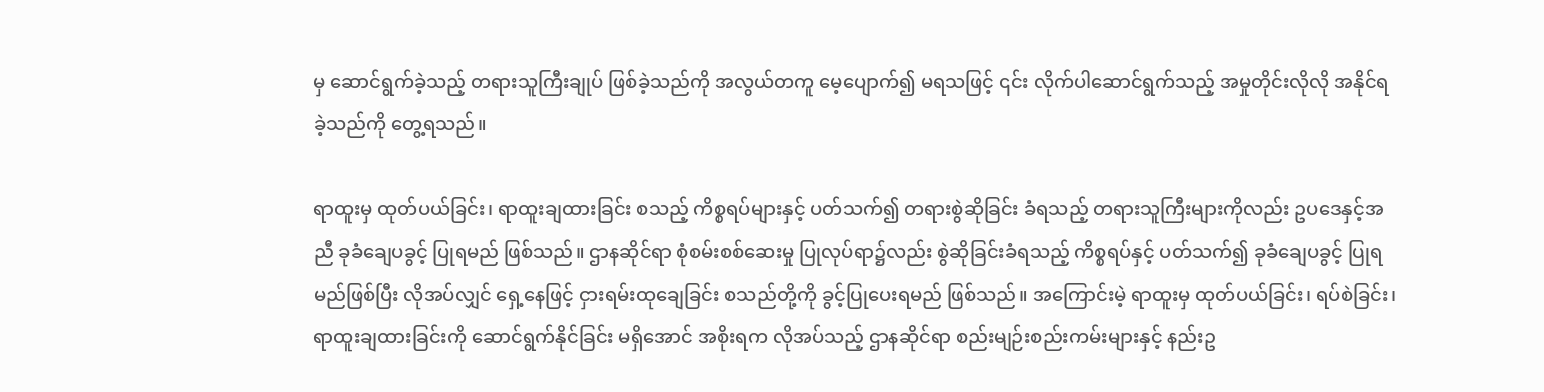မှ ဆောင်ရွက်ခဲ့သည့် တရားသူကြီးချုပ် ဖြစ်ခဲ့သည်ကို အလွယ်တကူ မေ့ပျောက်၍ မရသဖြင့် ၎င်း လိုက်ပါဆောင်ရွက်သည့် အမှုတိုင်းလိုလို အနိုင်ရခဲ့သည်ကို တွေ့ရသည်။

ရာထူးမှ ထုတ်ပယ်ခြင်း၊ ရာထူးချထားခြင်း စသည့် ကိစ္စရပ်များနှင့် ပတ်သက်၍ တရားစွဲဆိုခြင်း ခံရသည့် တရားသူကြီးများကိုလည်း ဥပဒေနှင့်အညီ ခုခံချေပခွင့် ပြုရမည် ဖြစ်သည်။ ဌာနဆိုင်ရာ စုံစမ်းစစ်ဆေးမှု ပြုလုပ်ရာ၌လည်း စွဲဆိုခြင်းခံရသည့် ကိစ္စရပ်နှင့် ပတ်သက်၍ ခုခံချေပခွင့် ပြုရမည်ဖြစ်ပြီး လိုအပ်လျှင် ရှေ့နေဖြင့် ငှားရမ်းထုချေခြင်း စသည်တို့ကို ခွင့်ပြုပေးရမည် ဖြစ်သည်။ အကြောင်းမဲ့ ရာထူးမှ ထုတ်ပယ်ခြင်း၊ ရပ်စဲခြင်း၊ ရာထူးချထားခြင်းကို ဆောင်ရွက်နိုင်ခြင်း မရှိအောင် အစိုးရက လိုအပ်သည့် ဌာနဆိုင်ရာ စည်းမျဉ်းစည်းကမ်းများနှင့် နည်းဥ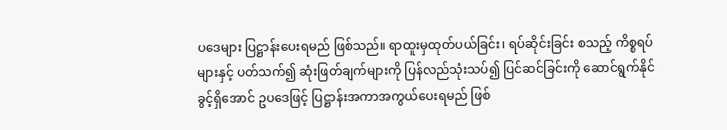ပဒေများ ပြဋ္ဌာန်းပေးရမည် ဖြစ်သည်။ ရာထူးမှထုတ်ပယ်ခြင်း၊ ရပ်ဆိုင်းခြင်း စသည့် ကိစ္စရပ်များနှင့် ပတ်သက်၍ ဆုံးဖြတ်ချက်များကို ပြန်လည်သုံးသပ်၍ ပြင်ဆင်ခြင်းကို ဆောင်ရွက်နိုင်ခွင့်ရှိအောင် ဥပဒေဖြင့် ပြဋ္ဌာန်းအကာအကွယ်ပေးရမည် ဖြစ်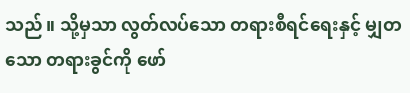သည်။ သို့မှသာ လွတ်လပ်သော တရားစီရင်ရေးနှင့် မျှတသော တရားခွင်ကို ဖော်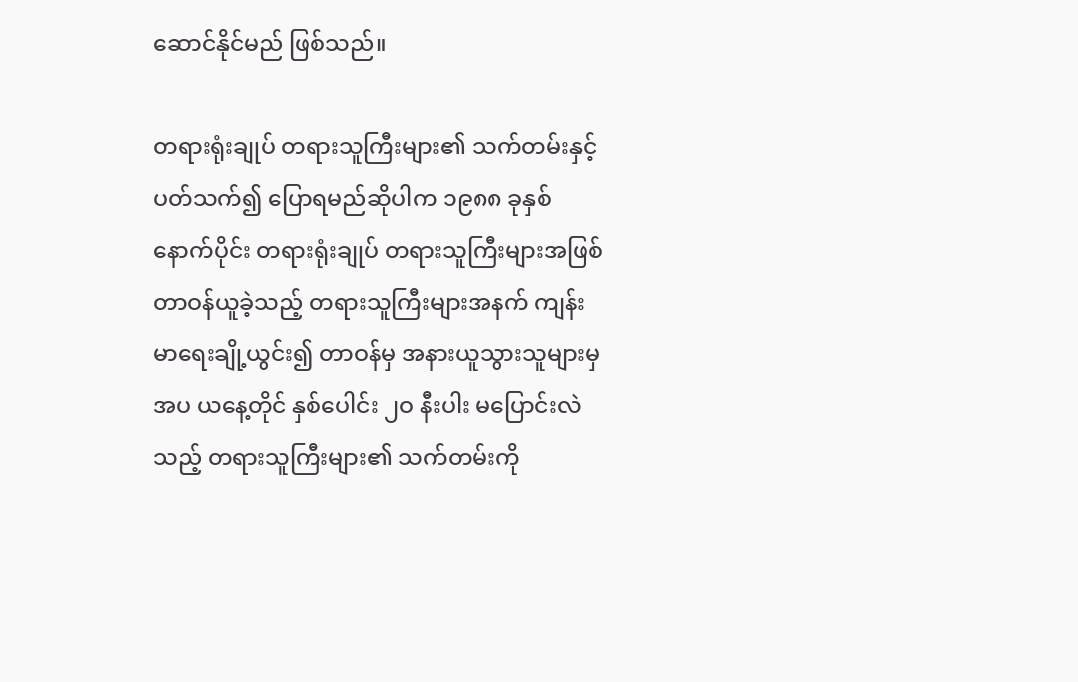ဆောင်နိုင်မည် ဖြစ်သည်။

တရားရုံးချုပ် တရားသူကြီးများ၏ သက်တမ်းနှင့် ပတ်သက်၍ ပြောရမည်ဆိုပါက ၁၉၈၈ ခုနှစ်နောက်ပိုင်း တရားရုံးချုပ် တရားသူကြီးများအဖြစ် တာဝန်ယူခဲ့သည့် တရားသူကြီးများအနက် ကျန်းမာရေးချို့ယွင်း၍ တာဝန်မှ အနားယူသွားသူများမှအပ ယနေ့တိုင် နှစ်ပေါင်း ၂ဝ နီးပါး မပြောင်းလဲသည့် တရားသူကြီးများ၏ သက်တမ်းကို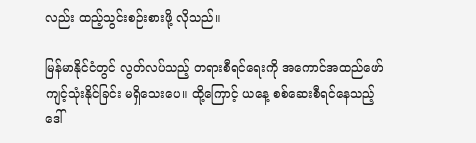လည်း ထည့်သွင်းစဉ်းစားဖို့ လိုသည်။

မြန်မာနိုင်ငံတွင် လွတ်လပ်သည့် တရားစီရင်ရေးကို အကောင်အထည်ဖော် ကျင့်သုံးနိုင်ခြင်း မရှိသေးပေ။ ထို့ကြောင့် ယနေ့ စစ်ဆေးစီရင်နေသည့် ဒေါ်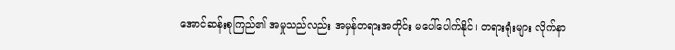အောင်ဆန်းစုကြည်၏ အမှုသည်လည်း အမှန်တရားအတိုင်း မပေါ်ပေါက်နိုင်၊ တရားရုံးများ လိုက်နာ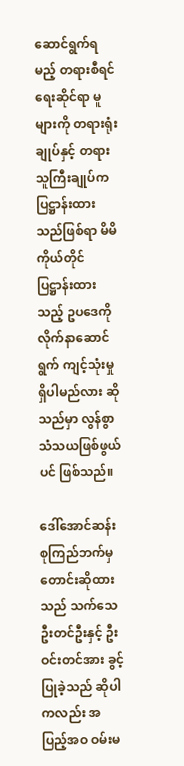ဆောင်ရွက်ရမည့် တရားစီရင်ရေးဆိုင်ရာ မူများကို တရားရုံးချုပ်နှင့် တရားသူကြီးချုပ်က ပြဋ္ဌာန်းထားသည်ဖြစ်ရာ မိမိကိုယ်တိုင် ပြဋ္ဌာန်းထားသည့် ဥပဒေကို လိုက်နာဆောင်ရွက် ကျင့်သုံးမှု ရှိပါမည်လား ဆိုသည်မှာ လွန်စွာ သံသယဖြစ်ဖွယ်ပင် ဖြစ်သည်။

ဒေါ်အောင်ဆန်းစုကြည်ဘက်မှ တောင်းဆိုထားသည် သက်သေ ဦးတင်ဦးနှင့် ဦးဝင်းတင်အား ခွင့်ပြုခဲ့သည် ဆိုပါကလည်း အပြည့်အဝ ဝမ်းမ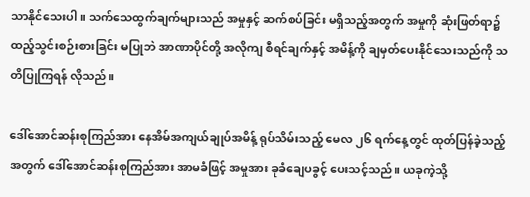သာနိုင်သေးပါ။ သက်သေထွက်ချက်များသည် အမှုနှင့် ဆက်စပ်ခြင်း မရှိသည့်အတွက် အမှုကို ဆုံးဖြတ်ရာ၌ ထည့်သွင်းစဉ်းစားခြင်း မပြုဘဲ အာဏာပိုင်တို့ အလိုကျ စီရင်ချက်နှင့် အမိန့်ကို ချမှတ်ပေးနိုင်သေးသည်ကို သတိပြုကြရန် လိုသည်။

ဒေါ်အောင်ဆန်းစုကြည်အား နေအိမ်အကျယ်ချုပ်အမိန့် ရုပ်သိမ်းသည့် မေလ ၂၆ ရက်နေ့တွင် ထုတ်ပြန်ခဲ့သည့်အတွက် ဒေါ်အောင်ဆန်းစုကြည်အား အာမခံဖြင့် အမှုအား ခုခံချေပခွင့် ပေးသင့်သည်။ ယခုကဲ့သို့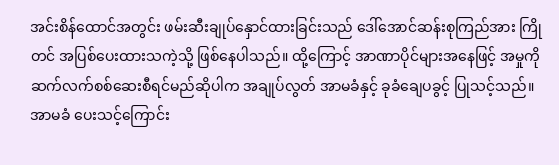အင်းစိန်ထောင်အတွင်း ဖမ်းဆီးချုပ်နှောင်ထားခြင်းသည် ဒေါ်အောင်ဆန်းစုကြည်အား ကြိုတင် အပြစ်ပေးထားသကဲ့သို့ ဖြစ်နေပါသည်။ ထို့ကြောင့် အာဏာပိုင်များအနေဖြင့် အမှုကို ဆက်လက်စစ်ဆေးစီရင်မည်ဆိုပါက အချုပ်လွတ် အာမခံနှင့် ခုခံချေပခွင့် ပြုသင့်သည်။ အာမခံ ပေးသင့်ကြောင်း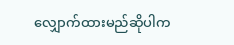လျှောက်ထားမည်ဆိုပါက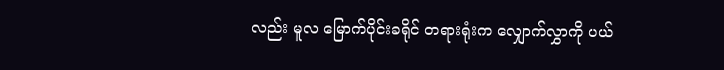လည်း မူလ မြောက်ပိုင်းခရိုင် တရားရုံးက လျှောက်လွှာကို ပယ်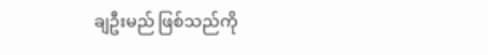ချဦးမည် ဖြစ်သည်ကို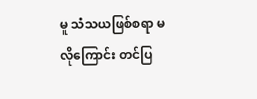မူ သံသယဖြစ်စရာ မလိုကြောင်း တင်ပြ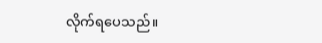လိုက်ရပေသည်။